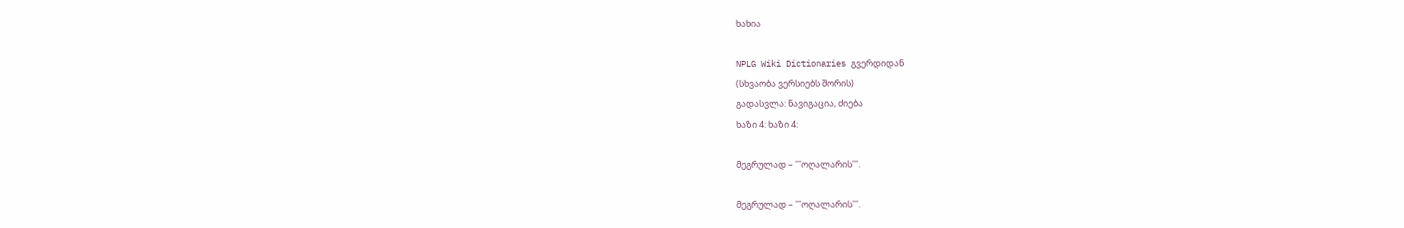ხახია

NPLG Wiki Dictionaries გვერდიდან
(სხვაობა ვერსიებს შორის)
გადასვლა: ნავიგაცია, ძიება
ხაზი 4: ხაზი 4:

მეგრულად – '''ოღალარის'''.

მეგრულად – '''ოღალარის'''.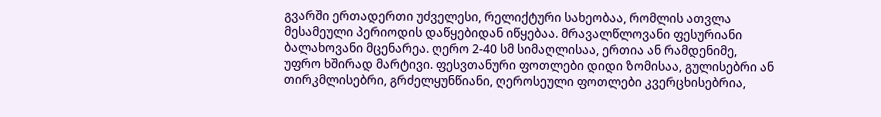გვარში ერთადერთი უძველესი, რელიქტური სახეობაა, რომლის ათვლა მესამეული პერიოდის დაწყებიდან იწყებაა. მრავალწლოვანი ფესურიანი ბალახოვანი მცენარეა. ღერო 2-40 სმ სიმაღლისაა, ერთია ან რამდენიმე, უფრო ხშირად მარტივი. ფესვთანური ფოთლები დიდი ზომისაა, გულისებრი ან თირკმლისებრი, გრძელყუნწიანი, ღეროსეული ფოთლები კვერცხისებრია,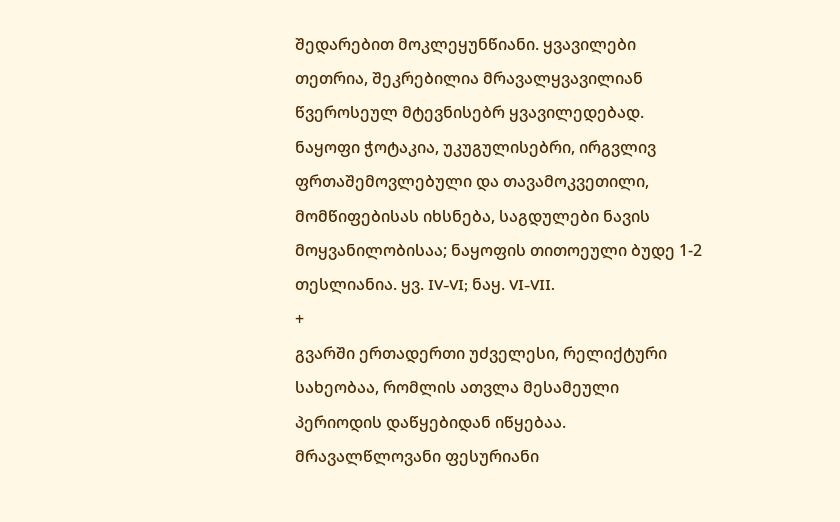შედარებით მოკლეყუნწიანი. ყვავილები თეთრია, შეკრებილია მრავალყვავილიან წვეროსეულ მტევნისებრ ყვავილედებად. ნაყოფი ჭოტაკია, უკუგულისებრი, ირგვლივ ფრთაშემოვლებული და თავამოკვეთილი, მომწიფებისას იხსნება, საგდულები ნავის მოყვანილობისაა; ნაყოფის თითოეული ბუდე 1-2 თესლიანია. ყვ. IV-VI; ნაყ. VI-VII.
+
გვარში ერთადერთი უძველესი, რელიქტური სახეობაა, რომლის ათვლა მესამეული პერიოდის დაწყებიდან იწყებაა. მრავალწლოვანი ფესურიანი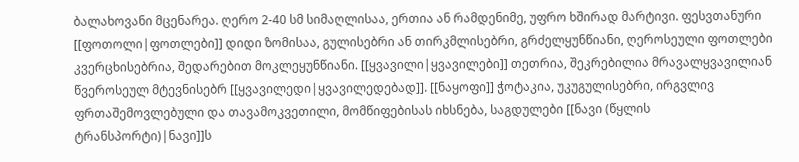ბალახოვანი მცენარეა. ღერო 2-40 სმ სიმაღლისაა, ერთია ან რამდენიმე, უფრო ხშირად მარტივი. ფესვთანური [[ფოთოლი|ფოთლები]] დიდი ზომისაა, გულისებრი ან თირკმლისებრი, გრძელყუნწიანი, ღეროსეული ფოთლები კვერცხისებრია, შედარებით მოკლეყუნწიანი. [[ყვავილი|ყვავილები]] თეთრია, შეკრებილია მრავალყვავილიან წვეროსეულ მტევნისებრ [[ყვავილედი|ყვავილედებად]]. [[ნაყოფი]] ჭოტაკია, უკუგულისებრი, ირგვლივ ფრთაშემოვლებული და თავამოკვეთილი, მომწიფებისას იხსნება, საგდულები [[ნავი (წყლის ტრანსპორტი)|ნავი]]ს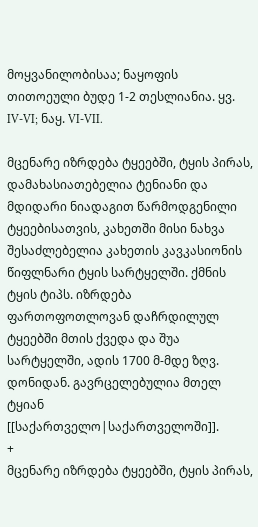მოყვანილობისაა; ნაყოფის თითოეული ბუდე 1-2 თესლიანია. ყვ. IV-VI; ნაყ. VI-VII.

მცენარე იზრდება ტყეებში, ტყის პირას, დამახასიათებელია ტენიანი და მდიდარი ნიადაგით წარმოდგენილი ტყეებისათვის, კახეთში მისი ნახვა შესაძლებელია კახეთის კავკასიონის წიფლნარი ტყის სარტყელში. ქმნის ტყის ტიპს. იზრდება ფართოფოთლოვან დაჩრდილულ ტყეებში მთის ქვედა და შუა სარტყელში, ადის 1700 მ-მდე ზღვ. დონიდან. გავრცელებულია მთელ ტყიან [[საქართველო|საქართველოში]].
+
მცენარე იზრდება ტყეებში, ტყის პირას,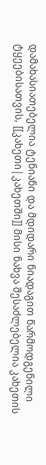დამახასიათებელია ტენიანი და მდიდარი ნიადაგით წარმოდგენილი ტყეებისათვის, [[კახეთი|კახეთში]] მისი ნახვა შესაძლებელია კახეთის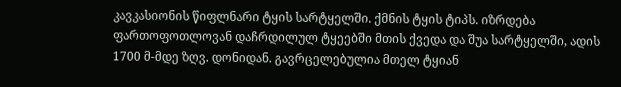კავკასიონის წიფლნარი ტყის სარტყელში. ქმნის ტყის ტიპს. იზრდება ფართოფოთლოვან დაჩრდილულ ტყეებში მთის ქვედა და შუა სარტყელში, ადის 1700 მ-მდე ზღვ. დონიდან. გავრცელებულია მთელ ტყიან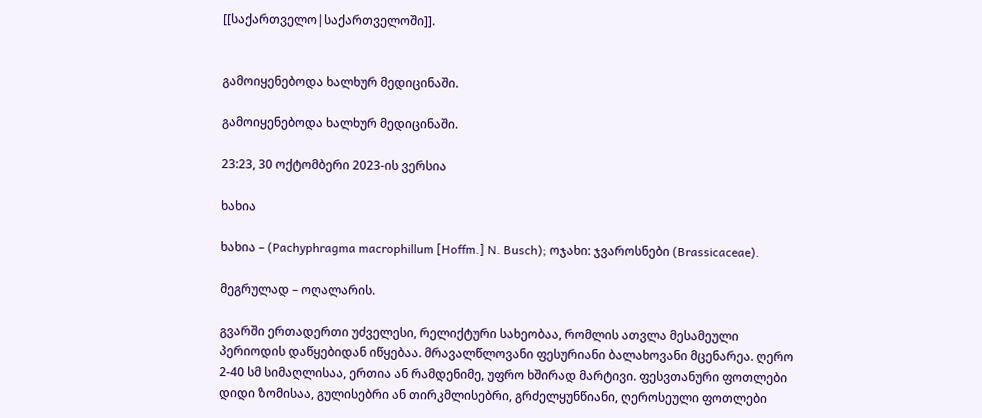[[საქართველო|საქართველოში]].


გამოიყენებოდა ხალხურ მედიცინაში.

გამოიყენებოდა ხალხურ მედიცინაში.

23:23, 30 ოქტომბერი 2023-ის ვერსია

ხახია

ხახია – (Pachyphragma macrophillum [Hoffm.] N. Busch); ოჯახი: ჯვაროსნები (Brassicaceae).

მეგრულად – ოღალარის.

გვარში ერთადერთი უძველესი, რელიქტური სახეობაა, რომლის ათვლა მესამეული პერიოდის დაწყებიდან იწყებაა. მრავალწლოვანი ფესურიანი ბალახოვანი მცენარეა. ღერო 2-40 სმ სიმაღლისაა, ერთია ან რამდენიმე, უფრო ხშირად მარტივი. ფესვთანური ფოთლები დიდი ზომისაა, გულისებრი ან თირკმლისებრი, გრძელყუნწიანი, ღეროსეული ფოთლები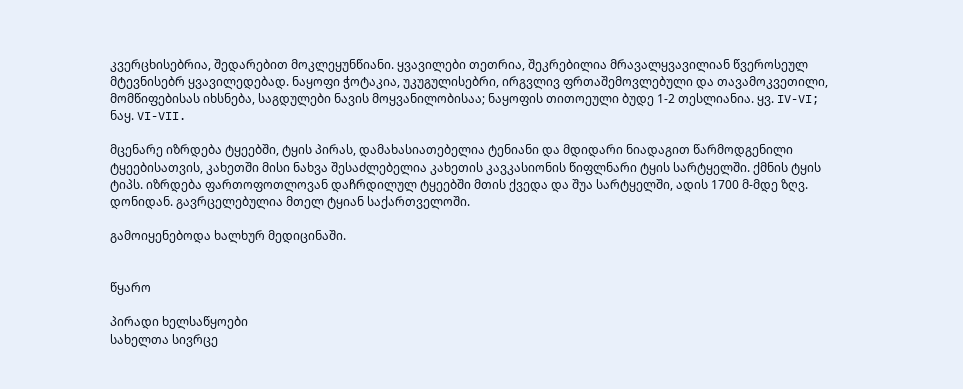კვერცხისებრია, შედარებით მოკლეყუნწიანი. ყვავილები თეთრია, შეკრებილია მრავალყვავილიან წვეროსეულ მტევნისებრ ყვავილედებად. ნაყოფი ჭოტაკია, უკუგულისებრი, ირგვლივ ფრთაშემოვლებული და თავამოკვეთილი, მომწიფებისას იხსნება, საგდულები ნავის მოყვანილობისაა; ნაყოფის თითოეული ბუდე 1-2 თესლიანია. ყვ. IV-VI; ნაყ. VI-VII.

მცენარე იზრდება ტყეებში, ტყის პირას, დამახასიათებელია ტენიანი და მდიდარი ნიადაგით წარმოდგენილი ტყეებისათვის, კახეთში მისი ნახვა შესაძლებელია კახეთის კავკასიონის წიფლნარი ტყის სარტყელში. ქმნის ტყის ტიპს. იზრდება ფართოფოთლოვან დაჩრდილულ ტყეებში მთის ქვედა და შუა სარტყელში, ადის 1700 მ-მდე ზღვ. დონიდან. გავრცელებულია მთელ ტყიან საქართველოში.

გამოიყენებოდა ხალხურ მედიცინაში.


წყარო

პირადი ხელსაწყოები
სახელთა სივრცე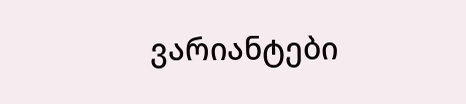ვარიანტები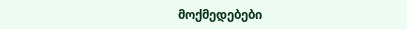მოქმედებები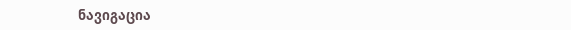ნავიგაცია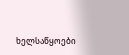ხელსაწყოები